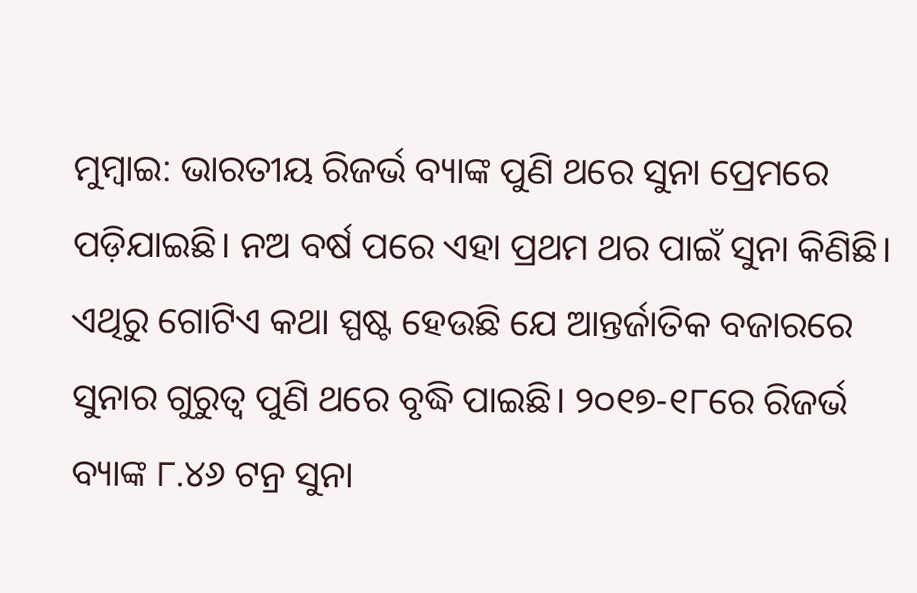ମୁମ୍ବାଇ: ଭାରତୀୟ ରିଜର୍ଭ ବ୍ୟାଙ୍କ ପୁଣି ଥରେ ସୁନା ପ୍ରେମରେ ପଡ଼ିଯାଇଛି। ନଅ ବର୍ଷ ପରେ ଏହା ପ୍ରଥମ ଥର ପାଇଁ ସୁନା କିଣିଛି। ଏଥିରୁ ଗୋଟିଏ କଥା ସ୍ପଷ୍ଟ ହେଉଛି ଯେ ଆନ୍ତର୍ଜାତିକ ବଜାରରେ ସୁନାର ଗୁରୁତ୍ୱ ପୁଣି ଥରେ ବୃଦ୍ଧି ପାଇଛି। ୨୦୧୭-୧୮ରେ ରିଜର୍ଭ ବ୍ୟାଙ୍କ ୮.୪୬ ଟନ୍ର ସୁନା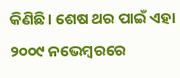କିଣିଛି। ଶେଷ ଥର ପାଇଁ ଏହା ୨୦୦୯ ନଭେମ୍ବରରେ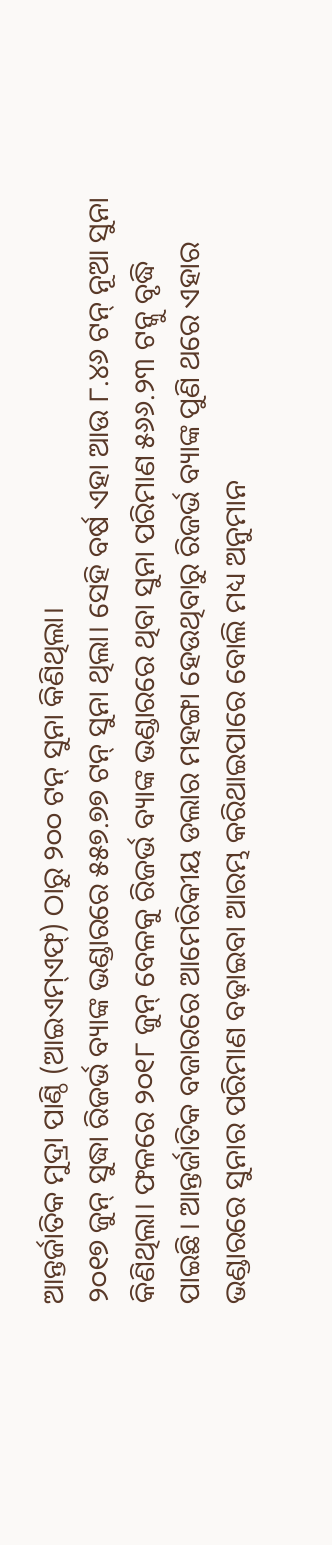ଆନ୍ତର୍ଜାତିକ ମୁଦ୍ରା ପାଣ୍ଠି (ଆଇଏମ୍ଏଫ୍) ଠାରୁ ୨୦୦ ଟନ୍ ସୁନା କିଣିଥିଲା।
୨୦୧୭ ଜୁନ୍ ସୁଦ୍ଧା ରିଜର୍ଭ ବ୍ୟାଙ୍କ ଭଣ୍ଡାରରେ ୫୫୭.୭୭ ଟନ୍ ସୁନା ଥିଲା। ସେହି ବର୍ଷ ଏହା ଆଉ ୮.୪୬ ଟନ୍ ନୂଆ ସୁନା କିଣିଥିଲା। ଫଳରେ ୨୦୧୮ ଜୁନ୍ ବେଳକୁ ରିଜର୍ଭ ବ୍ୟାଙ୍କ ଭଣ୍ଡାରରେ ଥିବା ସୁନା ପରିମାଣ ୫୬୬.୨୩ ଟନ୍କୁ ବୃଦ୍ଧି ପାଇଛି। ଆନ୍ତର୍ଜାତିକ ବଜାରରେ ଆମେରିକୀୟ ଡଲାର ମହଙ୍ଗା ହେଉଥିବାରୁ ରିଜର୍ଭ ବ୍ୟାଙ୍କ ପୁଣି ଥରେ ଏହାର ଭଣ୍ଡାରରେ ସୁନାର ପରିମାଣ ବଢ଼ାଇବା ଆରମ୍ଭ କରିଥାଇପାରେ ବୋଲି ମଧ୍ୟ ଅନୁମାନ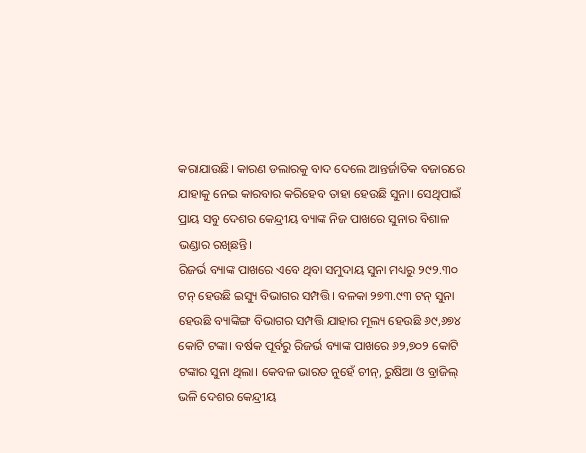କରାଯାଉଛି। କାରଣ ଡଲାରକୁ ବାଦ ଦେଲେ ଆନ୍ତର୍ଜାତିକ ବଜାରରେ ଯାହାକୁ ନେଇ କାରବାର କରିହେବ ତାହା ହେଉଛି ସୁନା। ସେଥିପାଇଁ ପ୍ରାୟ ସବୁ ଦେଶର କେନ୍ଦ୍ରୀୟ ବ୍ୟାଙ୍କ ନିଜ ପାଖରେ ସୁନାର ବିଶାଳ ଭଣ୍ଡାର ରଖିଛନ୍ତି।
ରିଜର୍ଭ ବ୍ୟାଙ୍କ ପାଖରେ ଏବେ ଥିବା ସମୁଦାୟ ସୁନା ମଧ୍ୟରୁ ୨୯୨.୩୦ ଟନ୍ ହେଉଛି ଇସ୍ୟୁ ବିଭାଗର ସମ୍ପତ୍ତି। ବଳକା ୨୭୩.୯୩ ଟନ୍ ସୁନା ହେଉଛି ବ୍ୟାଙ୍କିଙ୍ଗ ବିଭାଗର ସମ୍ପତ୍ତି ଯାହାର ମୂଲ୍ୟ ହେଉଛି ୬୯,୬୭୪ କୋଟି ଟଙ୍କା। ବର୍ଷକ ପୂର୍ବରୁ ରିଜର୍ଭ ବ୍ୟାଙ୍କ ପାଖରେ ୬୨,୭୦୨ କୋଟି ଟଙ୍କାର ସୁନା ଥିଲା। କେବଳ ଭାରତ ନୁହେଁ ଚୀନ୍, ରୁଷିଆ ଓ ବ୍ରାଜିଲ୍ ଭଳି ଦେଶର କେନ୍ଦ୍ରୀୟ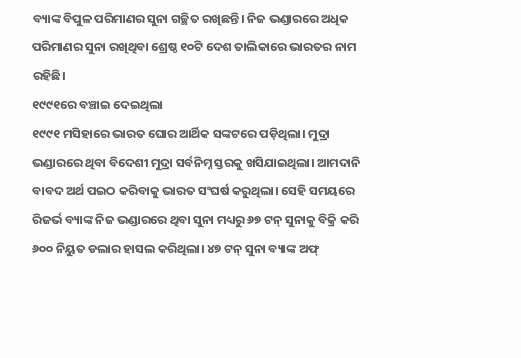ବ୍ୟାଙ୍କ ବିପୁଳ ପରିମାଣର ସୁନା ଗଚ୍ଛିତ ରଖିଛନ୍ତି। ନିଜ ଭଣ୍ଡାରରେ ଅଧିକ ପରିମାଣର ସୁନା ରଖିଥିବା ଶ୍ରେଷ୍ଠ ୧୦ଟି ଦେଶ ତାଲିକାରେ ଭାରତର ନାମ ରହିଛି।
୧୯୯୧ରେ ବଞ୍ଚାଇ ଦେଇଥିଲା
୧୯୯୧ ମସିହାରେ ଭାରତ ଘୋର ଆର୍ଥିକ ସଙ୍କଟରେ ପଡ଼ିଥିଲା। ମୁଦ୍ରା ଭଣ୍ଡାରରେ ଥିବା ବିଦେଶୀ ମୁଦ୍ରା ସର୍ବନିମ୍ନ ସ୍ତରକୁ ଖସିଯାଇଥିଲା। ଆମଦାନି ବାବଦ ଅର୍ଥ ପଇଠ କରିବାକୁ ଭାରତ ସଂଘର୍ଷ କରୁଥିଲା। ସେହି ସମୟରେ ରିଜର୍ଭ ବ୍ୟାଙ୍କ ନିଜ ଭଣ୍ଡାରରେ ଥିବା ସୁନା ମଧ୍ୟରୁ ୬୭ ଟନ୍ ସୁନାକୁ ବିକ୍ରି କରି ୬୦୦ ନିୟୁତ ଡଲାର ହାସଲ କରିଥିଲା। ୪୭ ଟନ୍ ସୁନା ବ୍ୟାଙ୍କ ଅଫ୍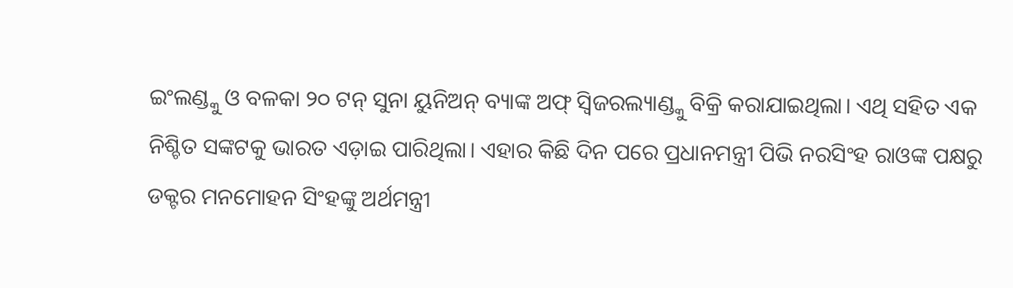ଇଂଲଣ୍ଡ୍କୁ ଓ ବଳକା ୨୦ ଟନ୍ ସୁନା ୟୁନିଅନ୍ ବ୍ୟାଙ୍କ ଅଫ୍ ସ୍ୱିଜରଲ୍ୟାଣ୍ଡ୍କୁ ବିକ୍ରି କରାଯାଇଥିଲା। ଏଥି ସହିତ ଏକ ନିଶ୍ଚିତ ସଙ୍କଟକୁ ଭାରତ ଏଡ଼ାଇ ପାରିଥିଲା। ଏହାର କିଛି ଦିନ ପରେ ପ୍ରଧାନମନ୍ତ୍ରୀ ପିଭି ନରସିଂହ ରାଓଙ୍କ ପକ୍ଷରୁ ଡକ୍ଟର ମନମୋହନ ସିଂହଙ୍କୁ ଅର୍ଥମନ୍ତ୍ରୀ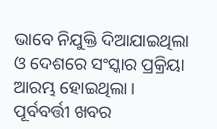ଭାବେ ନିଯୁକ୍ତି ଦିଆଯାଇଥିଲା ଓ ଦେଶରେ ସଂସ୍କାର ପ୍ରକ୍ରିୟା ଆରମ୍ଭ ହୋଇଥିଲା।
ପୂର୍ବବର୍ତ୍ତୀ ଖବର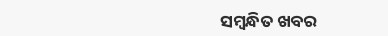ସମ୍ବନ୍ଧିତ ଖବର